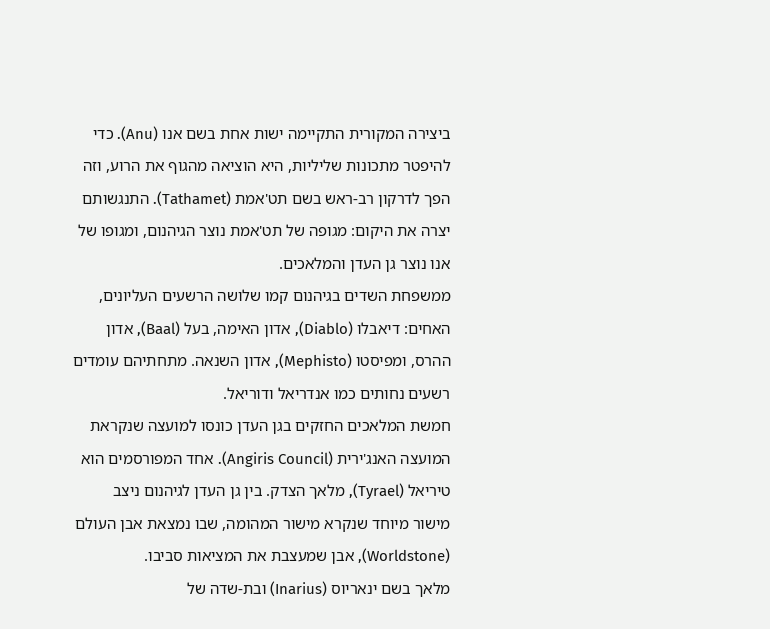ביצירה המקורית התקיימה ישות אחת בשם אנו (Anu). כדי להיפטר מתכונות שליליות, היא הוציאה מהגוף את הרוע, וזה הפך לדרקון רב-ראש בשם תט'אמת (Tathamet). התנגשותם יצרה את היקום: מגופה של תט'אמת נוצר הגיהנום, ומגופו של אנו נוצר גן העדן והמלאכים.
ממשפחת השדים בגיהנום קמו שלושה הרשעים העליונים, האחים: דיאבלו (Diablo), אדון האימה, בעל (Baal), אדון ההרס, ומפיסטו (Mephisto), אדון השנאה. מתחתיהם עומדים רשעים נחותים כמו אנדריאל ודוריאל.
חמשת המלאכים החזקים בגן העדן כונסו למועצה שנקראת המועצה האנג'ירית (Angiris Council). אחד המפורסמים הוא טיריאל (Tyrael), מלאך הצדק. בין גן העדן לגיהנום ניצב מישור מיוחד שנקרא מישור המהומה, שבו נמצאת אבן העולם (Worldstone), אבן שמעצבת את המציאות סביבו.
מלאך בשם ינאריוס (Inarius) ובת-שדה של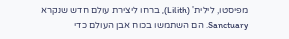מפיסטו, לילית' (Lilith), ברחו ליצירת עולם חדש שנקרא Sanctuary. הם השתמשו בכוח אבן העולם כדי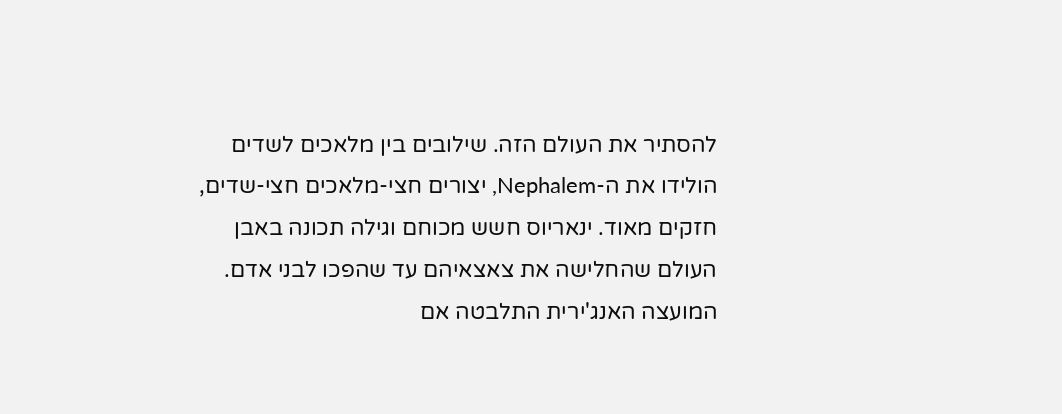להסתיר את העולם הזה. שילובים בין מלאכים לשדים הולידו את ה-Nephalem, יצורים חצי-מלאכים חצי-שדים, חזקים מאוד. ינאריוס חשש מכוחם וגילה תכונה באבן העולם שהחלישה את צאצאיהם עד שהפכו לבני אדם.
המועצה האנג'ירית התלבטה אם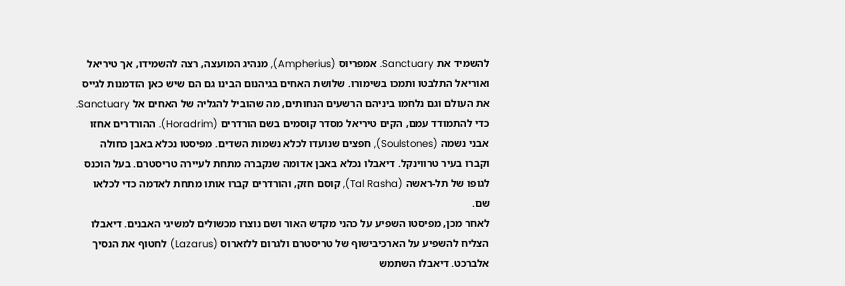להשמיד את Sanctuary. אמפריוס (Ampherius), מנהיג המועצה, רצה להשמידו, אך טיריאל ואוריאל התלבטו ותמכו בשימורו. שלושת האחים בגיהנום הבינו גם הם שיש כאן הזדמנות לגייס את העולם וגם נלחמו ביניהם הרשעים הנחותים, מה שהוביל להגליה של האחים אל Sanctuary.
כדי להתמודד עמם, הקים טיריאל מסדר קוסמים בשם הורדרים (Horadrim). ההורדרים אחזו אבני נשמה (Soulstones), חפצים שנועדו לכלא נשמות השדים. מפיסטו נכלא באבן כחולה וקברו בעיר טרווינקל. דיאבלו נכלא באבן אדומה שנקברה מתחת לעיירה טריסטרם. בעל הוכנס לגופו של תל-ראשה (Tal Rasha), קוסם חזק, והורדרים קברו אותו מתחת לאדמה כדי לכלאו שם.
לאחר מכן, מפיסטו השפיע על כהני מקדש האור ושם נוצרו מכשולים למשיגי האבנים. דיאבלו הצליח להשפיע על הארכיבישוף של טריסטרם ולגרום ללזארוס (Lazarus) לחטוף את הנסיך אלברכט. דיאבלו השתמש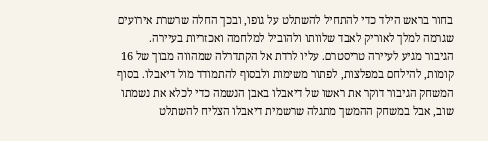בחור בראש הילד כדי להתחיל להשתלט על גופו, ובכך החלה שרשרת אירועים שגרמה למלך לאוריק לאבד שלוותו ולהוביל למלחמה ואכזריות בעיירה.
הגיבור מגיע לעיירה טריסטרם. עליו לרדת אל הקתדרלה שמהווה מבוך של 16 קומות, להילחם במפלצות, לפתור משימות ולבסוף להתמודד מול דיאבלו. בסוף המשחק הגיבור דוקר את ראשו של דיאבלו באבן הנשמה כדי לכלא את נשמתו שוב, אבל במשחק ההמשך מתגלה שרשמית דיאבלו הצליח להשתלט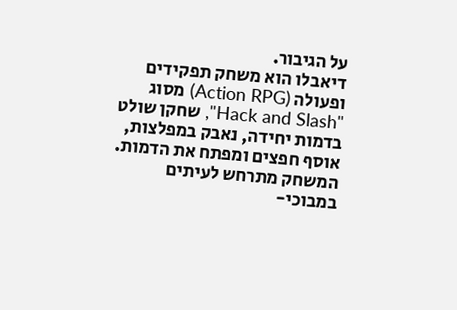על הגיבור.
דיאבלו הוא משחק תפקידים ופעולה (Action RPG) מסוג "Hack and Slash", שחקן שולט בדמות יחידה, נאבק במפלצות, אוסף חפצים ומפתח את הדמות. המשחק מתרחש לעיתים במבוכי-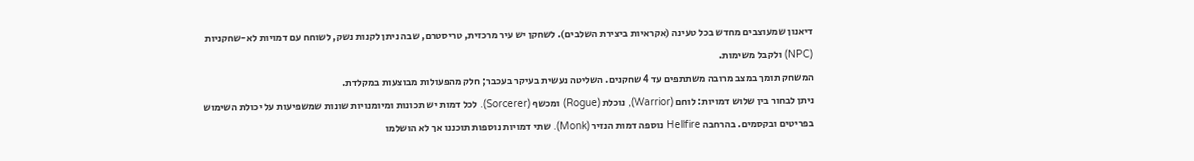דיאנון שמעוצבים מחדש בכל טעינה (אקראיות ביצירת השלבים). לשחקן יש עיר מרכזית, טריסטרם, שבה ניתן לקנות נשק, לשוחח עם דמויות לא-שחקניות (NPC) ולקבל משימות.
המשחק תומך במצב מרובה משתתפים עד 4 שחקנים. השליטה נעשית בעיקר בעכבר; חלק מהפעולות מבוצעות במקלדת.
ניתן לבחור בין שלוש דמויות: לוחם (Warrior), נוכלת (Rogue) ומכשף (Sorcerer). לכל דמות יש תכונות ומיומנויות שונות שמשפיעות על יכולת השימוש בפריטים ובקסמים. בהרחבה Hellfire נוספה דמות הנזיר (Monk). שתי דמויות נוספות תוכננו אך לא הושלמו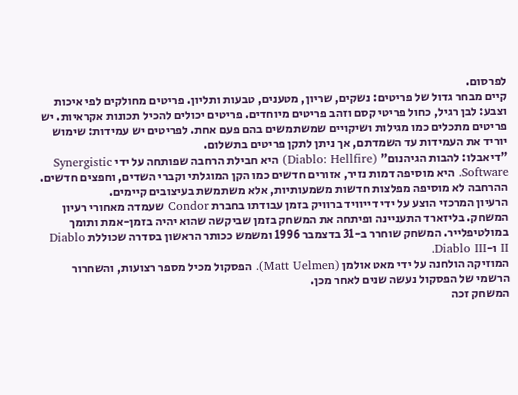לפרסום.
קיים מבחר גדול של פריטים: נשקים, שריון, מטענים, טבעות ותליון. פריטים מחולקים לפי איכות וצבע: לבן רגיל, כחול פריטי קסם וזהב פריטים מיוחדים. פריטים יכולים להכיל תכונות אקראיות. יש פריטים מתכלים כמו מגילות ושיקויים שמשתמשים בהם פעם אחת. לפריטים יש עמידות: שימוש יוריד את העמידות עד השמדתם, אך ניתן לתקן פריטים בתשלום.
"דיאבלו: להבות הגיהנום" (Diablo: Hellfire) היא חבילת הרחבה שפותחה על ידי Synergistic Software. היא מוסיפה דמות נזיר, אזורים חדשים כמו הקן המוגלתי וקברי השדים, וחפצים חדשים. ההרחבה לא מוסיפה מפלצות חדשות משמעותיות, אלא משתמשת בעיצובים קיימים.
הרעיון המרכזי הוצע על ידי דייוויד ברוויק בזמן עבודתו בחברת Condor שעמדה מאחורי רעיון המשחק. בליזארד התעניינה ופיתחה את המשחק בזמן שביקשה שהוא יהיה בזמן-אמת ותומך במולטיפלייר. המשחק שוחרר ב-31 בדצמבר 1996 ומשמש ככותר הראשון בסדרה שכוללת Diablo II ו-Diablo III.
המוזיקה הולחנה על ידי מאט אולמן (Matt Uelmen). הפסקול מכיל מספר רצועות, והשחרור הרשמי של הפסקול נעשה שנים לאחר מכן.
המשחק זכה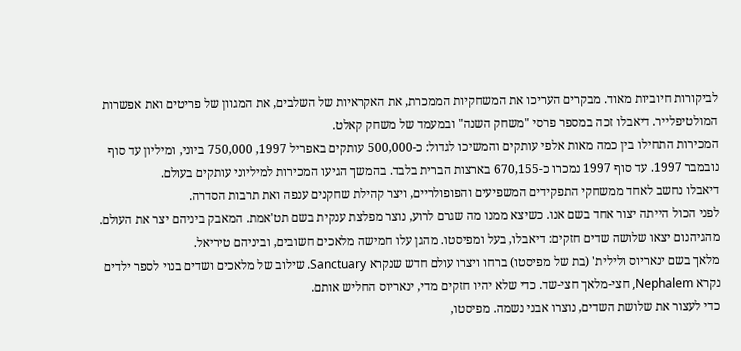לביקורות חיוביות מאוד. מבקרים העריכו את המשחקיות הממכרת, את האקראיות של השלבים, את המגוון של פריטים ואת אפשרות המולטיפלייר. דיאבלו זכה במספר פרסי "משחק השנה" ובמעמד של משחק קאלט.
המכירות התחילו בין כמה מאות אלפי עותקים והמשיכו לגדול: כ-500,000 עותקים באפריל 1997, 750,000 ביוני, ומיליון עד סוף נובמבר 1997. עד סוף 1997 נמכרו כ-670,155 בארצות הברית בלבד. בהמשך הגיעו המכירות למיליוני עותקים בעולם.
דיאבלו נחשב לאחד ממשחקי התפקידים המשפיעים והפופולריים, ויצר קהילת שחקנים ענפה ואת תרבות הסדרה.
לפני הכול הייתה יצור אחד בשם אנו. כשיצא ממנו מה שגרם לרוע, נוצר מפלצת ענקית בשם תט'אמת. המאבק ביניהם יצר את העולם.
מהגיהנום יצאו שלושה שדים חזקים: דיאבלו, בעל ומפיסטו. מהגן עלו חמישה מלאכים חשובים, וביניהם טיריאל.
מלאך בשם ינאריוס ולילית' (בת של מפיסטו) ברחו ויצרו עולם חדש שנקרא Sanctuary. שילוב של מלאכים ושדים בנוי לספר ילדים נקרא Nephalem, חצי-מלאך חצי-שד. כדי שלא יהיו חזקים מדי, ינאריוס החליש אותם.
כדי לעצור את שלושת השדים, נוצרו אבני נשמה. מפיסטו,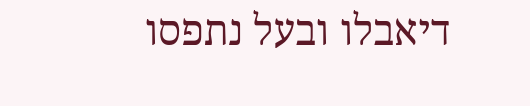דיאבלו ובעל נתפסו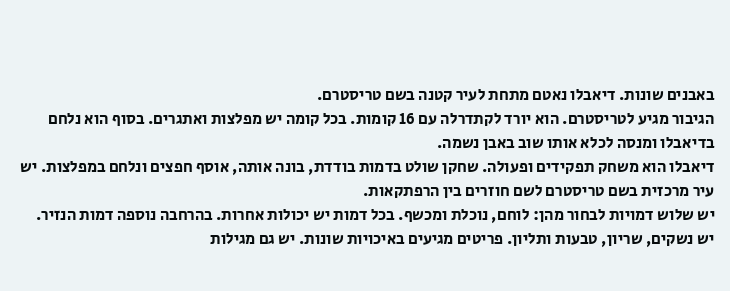באבנים שונות. דיאבלו נאטם מתחת לעיר קטנה בשם טריסטרם.
הגיבור מגיע לטריסטרם. הוא יורד לקתדרלה עם 16 קומות. בכל קומה יש מפלצות ואתגרים. בסוף הוא נלחם בדיאבלו ומנסה לכלא אותו שוב באבן נשמה.
דיאבלו הוא משחק תפקידים ופעולה. שחקן שולט בדמות בודדת, בונה אותה, אוסף חפצים ונלחם במפלצות. יש עיר מרכזית בשם טריסטרם לשם חוזרים בין הרפתקאות.
יש שלוש דמויות לבחור מהן: לוחם, נוכלת ומכשף. בכל דמות יש יכולות אחרות. בהרחבה נוספה דמות הנזיר.
יש נשקים, שריון, טבעות ותליון. פריטים מגיעים באיכויות שונות. יש גם מגילות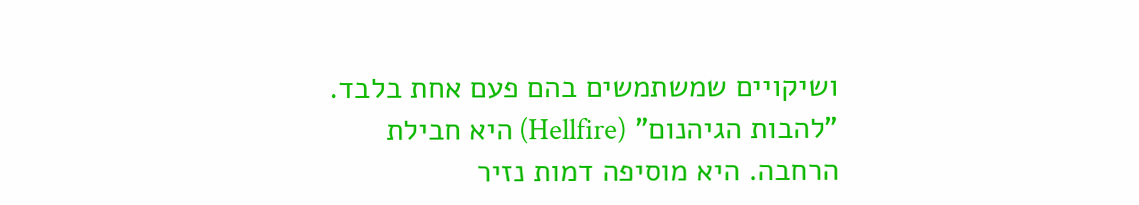ושיקויים שמשתמשים בהם פעם אחת בלבד.
"להבות הגיהנום" (Hellfire) היא חבילת הרחבה. היא מוסיפה דמות נזיר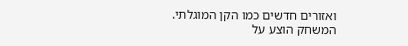ואזורים חדשים כמו הקן המוגלתי.
המשחק הוצע על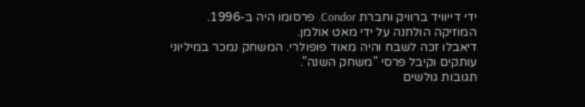ידי דייוויד ברוויק וחברת Condor. פרסומו היה ב-1996. המוזיקה הולחנה על ידי מאט אולמן.
דיאבלו זכה לשבח והיה מאוד פופולרי. המשחק נמכר במיליוני עותקים וקיבל פרסי "משחק השנה".
תגובות גולשים